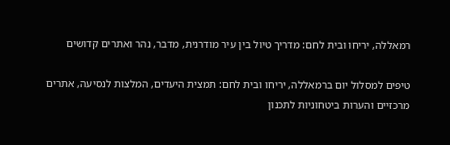רמאללה, יריחו ובית לחם: מדריך טיול בין עיר מודרנית, מדבר, נהר ואתרים קדושים

טיפים למסלול יום ברמאללה, יריחו ובית לחם: תמצית היעדים, המלצות לנסיעה, אתרים מרכזיים והערות ביטחוניות לתכנון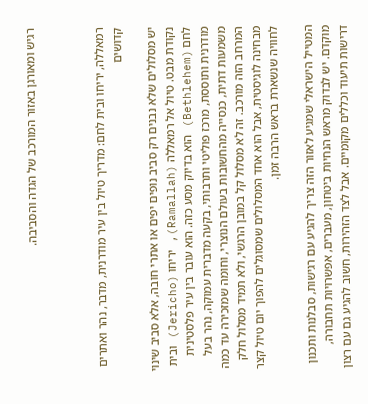רגיש ומאורגן באזור המורכב של הגדה והסביבה.



רמאללה, יריחו ובית לחם: מדריך טיול בין עיר מודרנית, מדבר, נהר ואתרים קדושים

יש מסלולים שלא נבנים רק סביב נופים יפים או אתרי חובה, אלא סביב שינוי נקודת מבט. טיול אל רמאללה (Ramallah), יריחו (Jericho) ובית לחם (Bethlehem) הוא בדיוק מסע כזה. הוא עובר בין עיר פלסטינית מודרנית ותוססת, מרכז פוליטי ותרבותי, בקעה מדברית עמוקה, נהר בעל משמעות דתית, כנסייה מהחשובות בעולם הנוצרי, וחומה שמזכירה עד כמה המרחב הזה מורכב. זה לא מסלול קל במובן הרגשי, ולא תמיד מסלול חלק מבחינה לוגיסטית, אבל הוא אחד המסלולים שמסוגלים להפוך יום טיול קצר לחוויה שנשארת בראש הרבה זמן.

המטייל הישראלי שמגיע לאזור הזה צריך להגיע עם רגישות, סבלנות ותכנון מוקדם. יש לבדוק מראש הנחיות ביטחון, מעברים, אפשרויות תחבורה, דרישות תיעוד וכללים מקומיים. אבל לצד הזהירות, חשוב להגיע גם עם רצון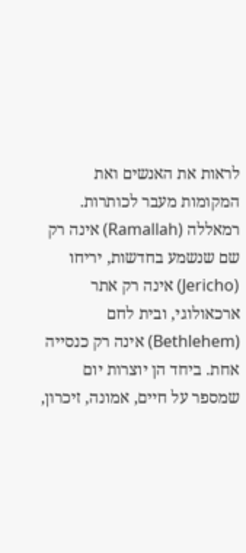לראות את האנשים ואת המקומות מעבר לכותרות. רמאללה (Ramallah) אינה רק שם שנשמע בחדשות, יריחו (Jericho) אינה רק אתר ארכאולוגי, ובית לחם (Bethlehem) אינה רק כנסייה אחת. ביחד הן יוצרות יום שמספר על חיים, אמונה, זיכרון,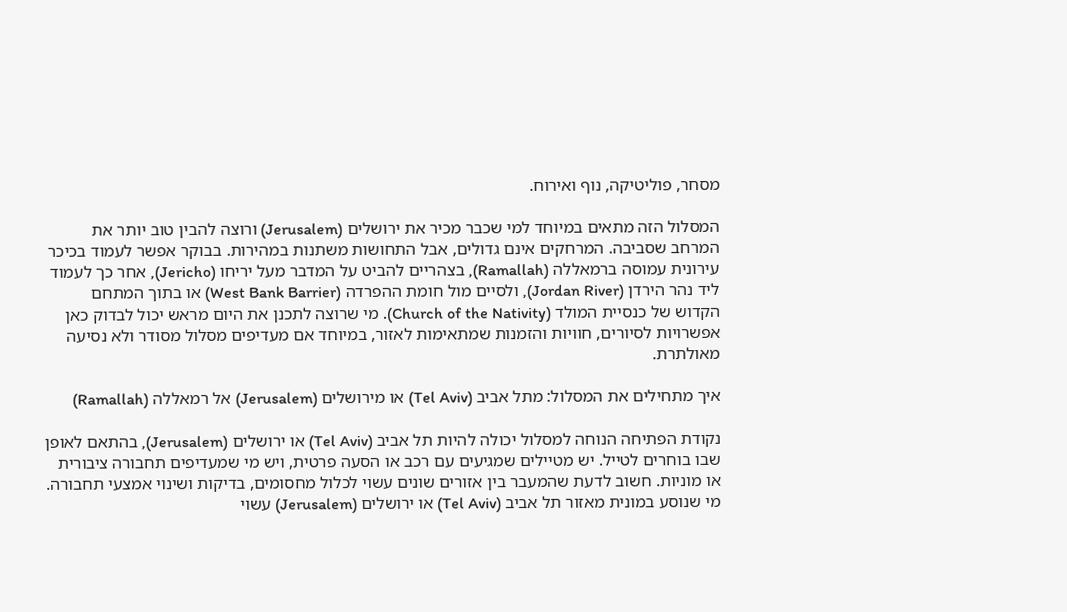מסחר, פוליטיקה, נוף ואירוח.

המסלול הזה מתאים במיוחד למי שכבר מכיר את ירושלים (Jerusalem) ורוצה להבין טוב יותר את המרחב שסביבה. המרחקים אינם גדולים, אבל התחושות משתנות במהירות. בבוקר אפשר לעמוד בכיכר עירונית עמוסה ברמאללה (Ramallah), בצהריים להביט על המדבר מעל יריחו (Jericho), אחר כך לעמוד ליד נהר הירדן (Jordan River), ולסיים מול חומת ההפרדה (West Bank Barrier) או בתוך המתחם הקדוש של כנסיית המולד (Church of the Nativity). מי שרוצה לתכנן את היום מראש יכול לבדוק כאן אפשרויות לסיורים, חוויות והזמנות שמתאימות לאזור, במיוחד אם מעדיפים מסלול מסודר ולא נסיעה מאולתרת.

איך מתחילים את המסלול: מתל אביב (Tel Aviv) או מירושלים (Jerusalem) אל רמאללה (Ramallah)

נקודת הפתיחה הנוחה למסלול יכולה להיות תל אביב (Tel Aviv) או ירושלים (Jerusalem), בהתאם לאופן שבו בוחרים לטייל. יש מטיילים שמגיעים עם רכב או הסעה פרטית, ויש מי שמעדיפים תחבורה ציבורית או מוניות. חשוב לדעת שהמעבר בין אזורים שונים עשוי לכלול מחסומים, בדיקות ושינוי אמצעי תחבורה. מי שנוסע במונית מאזור תל אביב (Tel Aviv) או ירושלים (Jerusalem) עשוי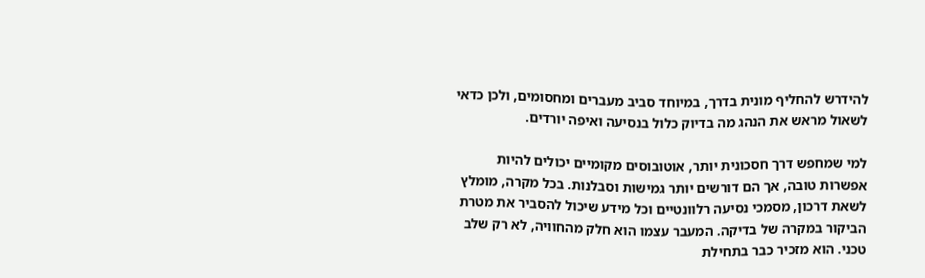להידרש להחליף מונית בדרך, במיוחד סביב מעברים ומחסומים, ולכן כדאי לשאול מראש את הנהג מה בדיוק כלול בנסיעה ואיפה יורדים.

למי שמחפש דרך חסכונית יותר, אוטובוסים מקומיים יכולים להיות אפשרות טובה, אך הם דורשים יותר גמישות וסבלנות. בכל מקרה, מומלץ לשאת דרכון, מסמכי נסיעה רלוונטיים וכל מידע שיכול להסביר את מטרת הביקור במקרה של בדיקה. המעבר עצמו הוא חלק מהחוויה, לא רק שלב טכני. הוא מזכיר כבר בתחילת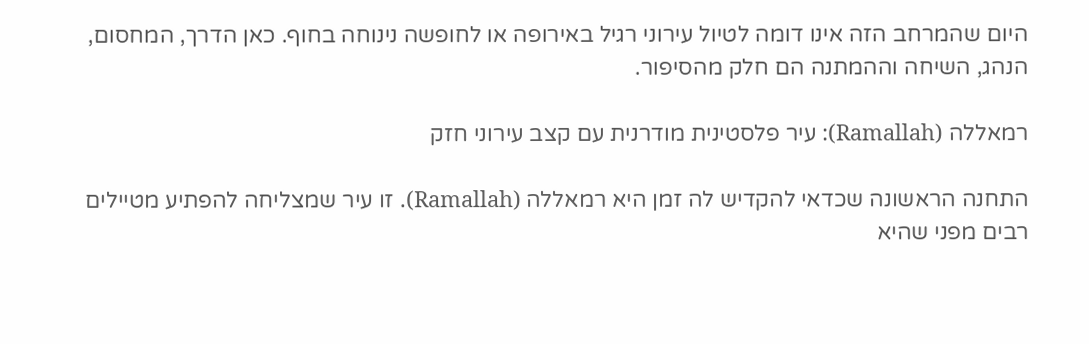היום שהמרחב הזה אינו דומה לטיול עירוני רגיל באירופה או לחופשה נינוחה בחוף. כאן הדרך, המחסום, הנהג, השיחה וההמתנה הם חלק מהסיפור.

רמאללה (Ramallah): עיר פלסטינית מודרנית עם קצב עירוני חזק

התחנה הראשונה שכדאי להקדיש לה זמן היא רמאללה (Ramallah). זו עיר שמצליחה להפתיע מטיילים רבים מפני שהיא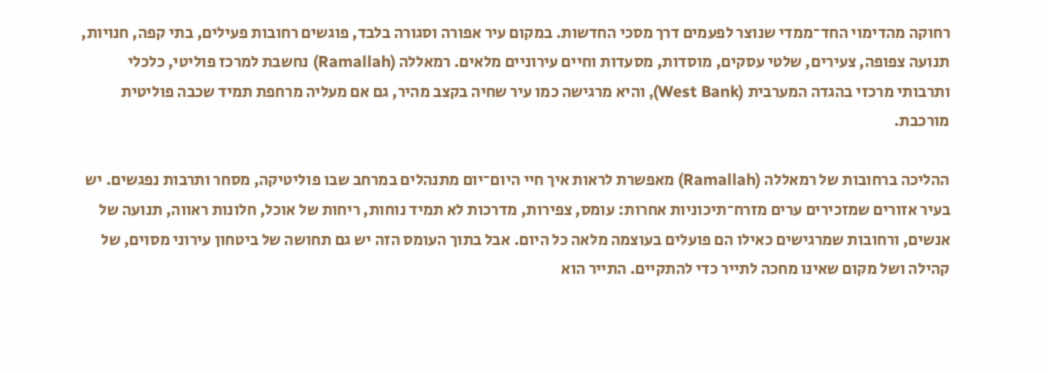רחוקה מהדימוי החד־ממדי שנוצר לפעמים דרך מסכי החדשות. במקום עיר אפורה וסגורה בלבד, פוגשים רחובות פעילים, בתי קפה, חנויות, תנועה צפופה, צעירים, שלטי עסקים, מוסדות, מסעדות וחיים עירוניים מלאים. רמאללה (Ramallah) נחשבת למרכז פוליטי, כלכלי ותרבותי מרכזי בהגדה המערבית (West Bank), והיא מרגישה כמו עיר שחיה בקצב מהיר, גם אם מעליה מרחפת תמיד שכבה פוליטית מורכבת.

ההליכה ברחובות של רמאללה (Ramallah) מאפשרת לראות איך חיי היום־יום מתנהלים במרחב שבו פוליטיקה, מסחר ותרבות נפגשים. יש בעיר אזורים שמזכירים ערים מזרח־תיכוניות אחרות: עומס, צפירות, מדרכות לא תמיד נוחות, ריחות של אוכל, חלונות ראווה, תנועה של אנשים, ורחובות שמרגישים כאילו הם פועלים בעוצמה מלאה כל היום. אבל בתוך העומס הזה יש גם תחושה של ביטחון עירוני מסוים, של קהילה ושל מקום שאינו מחכה לתייר כדי להתקיים. התייר הוא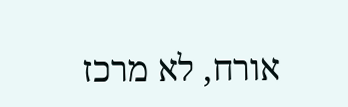אורח, לא מרכז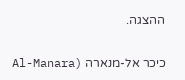ההצגה.

כיכר אל-מנארה (Al-Manara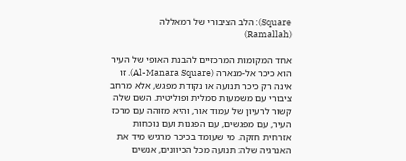Square): הלב הציבורי של רמאללה (Ramallah)

אחד המקומות המרכזיים להבנת האופי של העיר הוא כיכר אל-מנארה (Al-Manara Square). זו אינה רק כיכר תנועה או נקודת מפגש, אלא מרחב ציבורי עם משמעות סמלית ופוליטית. השם שלה קשור לרעיון של עמוד אור, והיא מזוהה עם מרכז העיר, עם מפגשים, עם הפגנות ועם נוכחות אזרחית חזקה. מי שעומד בכיכר מרגיש מיד את האנרגיה שלה: תנועה מכל הכיוונים, אנשים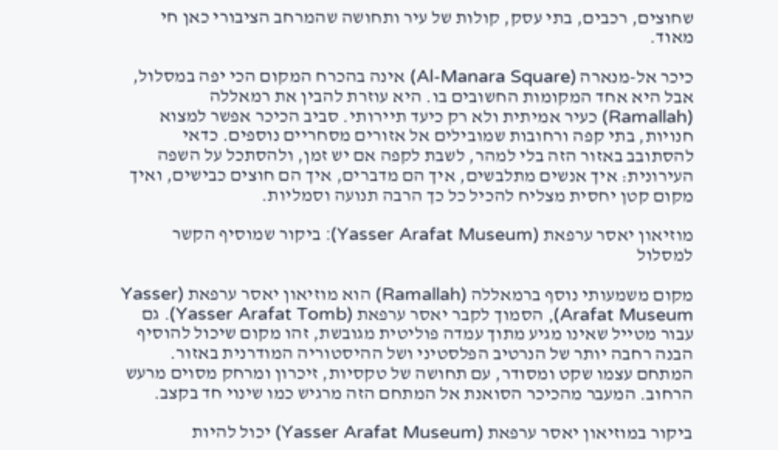שחוצים, רכבים, בתי עסק, קולות של עיר ותחושה שהמרחב הציבורי כאן חי מאוד.

כיכר אל-מנארה (Al-Manara Square) אינה בהכרח המקום הכי יפה במסלול, אבל היא אחד המקומות החשובים בו. היא עוזרת להבין את רמאללה (Ramallah) כעיר אמיתית ולא רק כיעד תיירותי. סביב הכיכר אפשר למצוא חנויות, בתי קפה ורחובות שמובילים אל אזורים מסחריים נוספים. כדאי להסתובב באזור הזה בלי למהר, לשבת לקפה אם יש זמן, ולהסתכל על השפה העירונית: איך אנשים מתלבשים, איך הם מדברים, איך הם חוצים כבישים, ואיך מקום קטן יחסית מצליח להכיל כל כך הרבה תנועה וסמליות.

מוזיאון יאסר ערפאת (Yasser Arafat Museum): ביקור שמוסיף הקשר למסלול

מקום משמעותי נוסף ברמאללה (Ramallah) הוא מוזיאון יאסר ערפאת (Yasser Arafat Museum), הסמוך לקבר יאסר ערפאת (Yasser Arafat Tomb). גם עבור מטייל שאינו מגיע מתוך עמדה פוליטית מגובשת, זהו מקום שיכול להוסיף הבנה רחבה יותר של הנרטיב הפלסטיני ושל ההיסטוריה המודרנית באזור. המתחם עצמו שקט ומסודר, עם תחושה של טקסיות, זיכרון ומרחק מסוים מרעש הרחוב. המעבר מהכיכר הסואנת אל המתחם הזה מרגיש כמו שינוי חד בקצב.

ביקור במוזיאון יאסר ערפאת (Yasser Arafat Museum) יכול להיות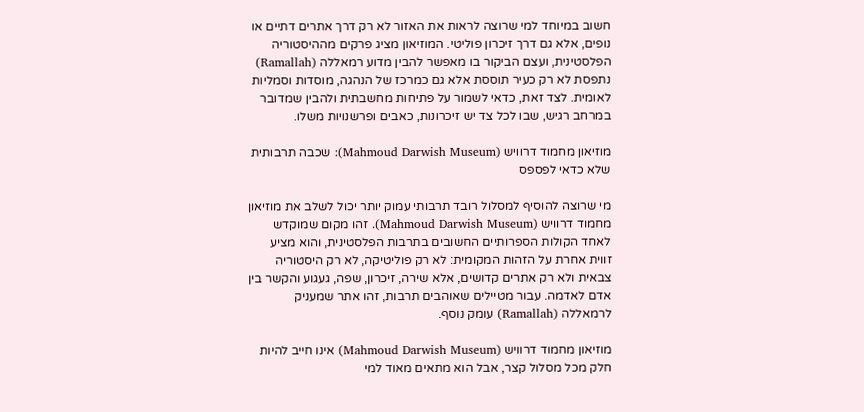חשוב במיוחד למי שרוצה לראות את האזור לא רק דרך אתרים דתיים או נופים, אלא גם דרך זיכרון פוליטי. המוזיאון מציג פרקים מההיסטוריה הפלסטינית, ועצם הביקור בו מאפשר להבין מדוע רמאללה (Ramallah) נתפסת לא רק כעיר תוססת אלא גם כמרכז של הנהגה, מוסדות וסמליות לאומית. לצד זאת, כדאי לשמור על פתיחות מחשבתית ולהבין שמדובר במרחב רגיש, שבו לכל צד יש זיכרונות, כאבים ופרשנויות משלו.

מוזיאון מחמוד דרוויש (Mahmoud Darwish Museum): שכבה תרבותית שלא כדאי לפספס

מי שרוצה להוסיף למסלול רובד תרבותי עמוק יותר יכול לשלב את מוזיאון מחמוד דרוויש (Mahmoud Darwish Museum). זהו מקום שמוקדש לאחד הקולות הספרותיים החשובים בתרבות הפלסטינית, והוא מציע זווית אחרת על הזהות המקומית: לא רק פוליטיקה, לא רק היסטוריה צבאית ולא רק אתרים קדושים, אלא שירה, זיכרון, שפה, געגוע והקשר בין אדם לאדמה. עבור מטיילים שאוהבים תרבות, זהו אתר שמעניק לרמאללה (Ramallah) עומק נוסף.

מוזיאון מחמוד דרוויש (Mahmoud Darwish Museum) אינו חייב להיות חלק מכל מסלול קצר, אבל הוא מתאים מאוד למי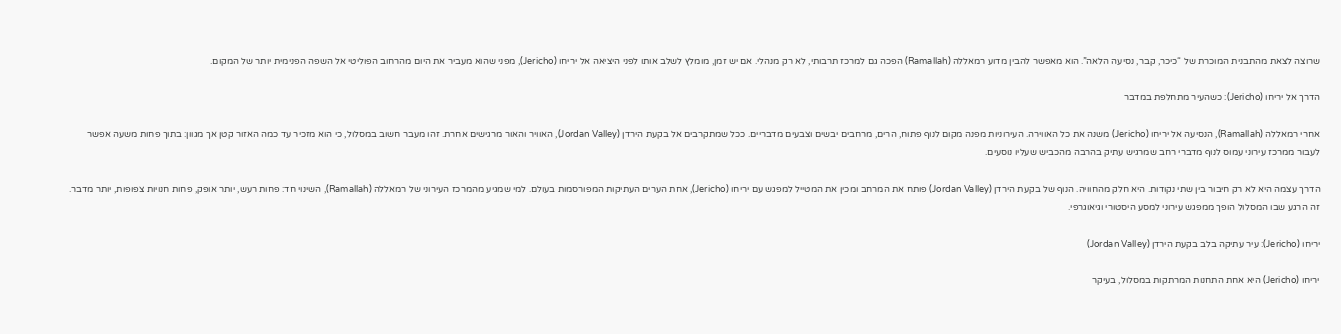שרוצה לצאת מהתבנית המוכרת של “כיכר, קבר, נסיעה הלאה”. הוא מאפשר להבין מדוע רמאללה (Ramallah) הפכה גם למרכז תרבותי, לא רק מנהלי. אם יש זמן, מומלץ לשלב אותו לפני היציאה אל יריחו (Jericho), מפני שהוא מעביר את היום מהרחוב הפוליטי אל השפה הפנימית יותר של המקום.

הדרך אל יריחו (Jericho): כשהעיר מתחלפת במדבר

אחרי רמאללה (Ramallah), הנסיעה אל יריחו (Jericho) משנה את כל האווירה. העירוניות מפנה מקום לנוף פתוח, הרים, מרחבים יבשים וצבעים מדבריים. ככל שמתקרבים אל בקעת הירדן (Jordan Valley), האוויר והאור מרגישים אחרת. זהו מעבר חשוב במסלול, כי הוא מזכיר עד כמה האזור קטן אך מגוון: בתוך פחות משעה אפשר לעבור ממרכז עירוני עמוס לנוף מדברי רחב שמרגיש עתיק בהרבה מהכביש שעליו נוסעים.

הדרך עצמה היא לא רק חיבור בין שתי נקודות. היא חלק מהחוויה. הנוף של בקעת הירדן (Jordan Valley) פותח את המרחב ומכין את המטייל למפגש עם יריחו (Jericho), אחת הערים העתיקות המפורסמות בעולם. למי שמגיע מהמרכז העירוני של רמאללה (Ramallah), השינוי חד: פחות רעש, יותר אופק, פחות חנויות צפופות, יותר מדבר. זה הרגע שבו המסלול הופך ממפגש עירוני למסע היסטורי וגיאוגרפי.

יריחו (Jericho): עיר עתיקה בלב בקעת הירדן (Jordan Valley)

יריחו (Jericho) היא אחת התחנות המרתקות במסלול, בעיקר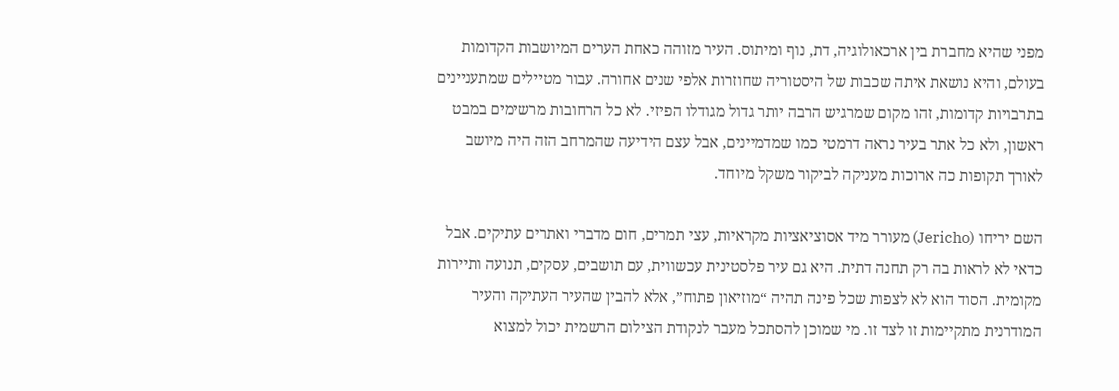מפני שהיא מחברת בין ארכאולוגיה, דת, נוף ומיתוס. העיר מזוהה כאחת הערים המיושבות הקדומות בעולם, והיא נושאת איתה שכבות של היסטוריה שחוזרות אלפי שנים אחורה. עבור מטיילים שמתעניינים בתרבויות קדומות, זהו מקום שמרגיש הרבה יותר גדול מגודלו הפיזי. לא כל הרחובות מרשימים במבט ראשון, ולא כל אתר בעיר נראה דרמטי כמו שמדמיינים, אבל עצם הידיעה שהמרחב הזה היה מיושב לאורך תקופות כה ארוכות מעניקה לביקור משקל מיוחד.

השם יריחו (Jericho) מעורר מיד אסוציאציות מקראיות, עצי תמרים, חום מדברי ואתרים עתיקים. אבל כדאי לא לראות בה רק תחנה דתית. היא גם עיר פלסטינית עכשווית, עם תושבים, עסקים, תנועה ותיירות מקומית. הסוד הוא לא לצפות שכל פינה תהיה “מוזיאון פתוח”, אלא להבין שהעיר העתיקה והעיר המודרנית מתקיימות זו לצד זו. מי שמוכן להסתכל מעבר לנקודת הצילום הרשמית יכול למצוא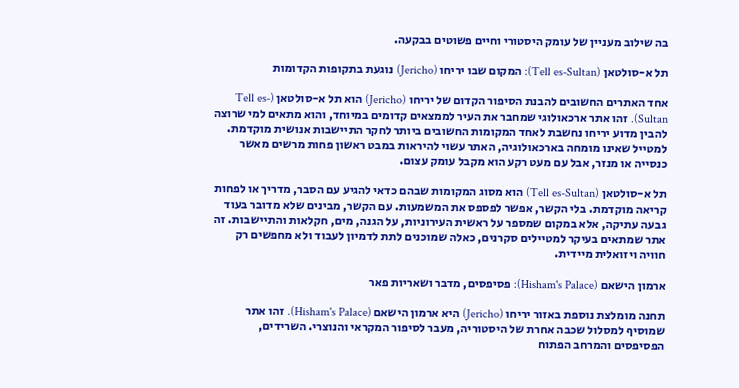בה שילוב מעניין של עומק היסטורי וחיים פשוטים בבקעה.

תל א-סולטאן (Tell es-Sultan): המקום שבו יריחו (Jericho) נוגעת בתקופות הקדומות

אחד האתרים החשובים להבנת הסיפור הקדום של יריחו (Jericho) הוא תל א-סולטאן (Tell es-Sultan). זהו אתר ארכאולוגי שמחבר את העיר לממצאים קדומים במיוחד, והוא מתאים למי שרוצה להבין מדוע יריחו נחשבת לאחד המקומות החשובים ביותר לחקר התיישבות אנושית מוקדמת. למטייל שאינו מומחה בארכאולוגיה, האתר עשוי להיראות במבט ראשון פחות מרשים מאשר כנסייה או מנזר, אבל עם מעט רקע הוא מקבל עומק עצום.

תל א-סולטאן (Tell es-Sultan) הוא מסוג המקומות שבהם כדאי להגיע עם הסבר, מדריך או לפחות קריאה מוקדמת. בלי הקשר, אפשר לפספס את המשמעות. עם הקשר, מבינים שלא מדובר בעוד גבעה עתיקה, אלא במקום שמספר על ראשית העירוניות, על הגנה, מים, חקלאות והתיישבות. זה אתר שמתאים בעיקר למטיילים סקרנים, כאלה שמוכנים לתת לדמיון לעבוד ולא מחפשים רק חוויה ויזואלית מיידית.

ארמון הישאם (Hisham's Palace): פסיפסים, מדבר ושאריות פאר

תחנה מומלצת נוספת באזור יריחו (Jericho) היא ארמון הישאם (Hisham's Palace). זהו אתר שמוסיף למסלול שכבה אחרת של היסטוריה, מעבר לסיפור המקראי והנוצרי. השרידים, הפסיפסים והמרחב הפתוח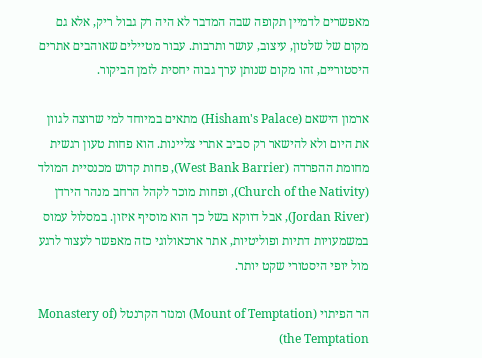מאפשרים לדמיין תקופה שבה המדבר לא היה רק גבול ריק, אלא גם מקום של שלטון, עיצוב, עושר ותרבות. עבור מטיילים שאוהבים אתרים היסטוריים, זהו מקום שנותן ערך גבוה יחסית לזמן הביקור.

ארמון הישאם (Hisham's Palace) מתאים במיוחד למי שרוצה לגוון את היום ולא להישאר רק סביב אתרי צליינות. הוא פחות טעון רגשית מחומת ההפרדה (West Bank Barrier), פחות קדוש מכנסיית המולד (Church of the Nativity), ופחות מוכר לקהל הרחב מנהר הירדן (Jordan River), אבל דווקא בשל כך הוא מוסיף איזון. במסלול עמוס במשמעויות דתיות ופוליטיות, אתר ארכאולוגי כזה מאפשר לעצור לרגע מול יופי היסטורי שקט יותר.

הר הפיתוי (Mount of Temptation) ומנזר הקרנטל (Monastery of the Temptation)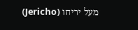מעל יריחו (Jericho)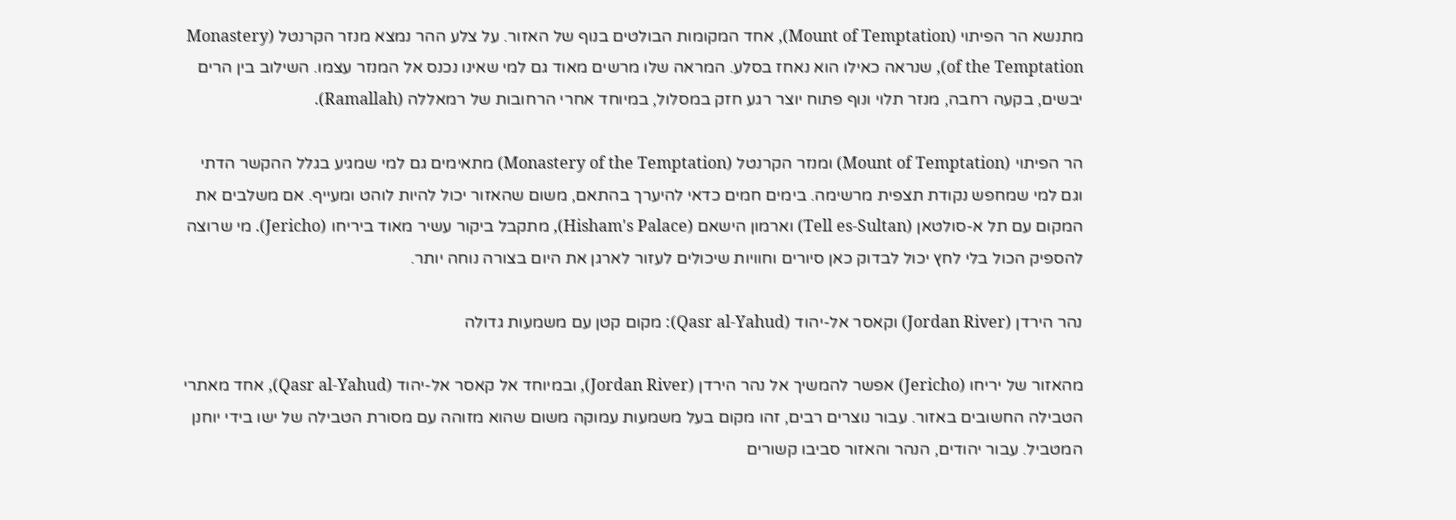מתנשא הר הפיתוי (Mount of Temptation), אחד המקומות הבולטים בנוף של האזור. על צלע ההר נמצא מנזר הקרנטל (Monastery of the Temptation), שנראה כאילו הוא נאחז בסלע. המראה שלו מרשים מאוד גם למי שאינו נכנס אל המנזר עצמו. השילוב בין הרים יבשים, בקעה רחבה, מנזר תלוי ונוף פתוח יוצר רגע חזק במסלול, במיוחד אחרי הרחובות של רמאללה (Ramallah).

הר הפיתוי (Mount of Temptation) ומנזר הקרנטל (Monastery of the Temptation) מתאימים גם למי שמגיע בגלל ההקשר הדתי וגם למי שמחפש נקודת תצפית מרשימה. בימים חמים כדאי להיערך בהתאם, משום שהאזור יכול להיות לוהט ומעייף. אם משלבים את המקום עם תל א-סולטאן (Tell es-Sultan) וארמון הישאם (Hisham's Palace), מתקבל ביקור עשיר מאוד ביריחו (Jericho). מי שרוצה להספיק הכול בלי לחץ יכול לבדוק כאן סיורים וחוויות שיכולים לעזור לארגן את היום בצורה נוחה יותר.

נהר הירדן (Jordan River) וקאסר אל-יהוד (Qasr al-Yahud): מקום קטן עם משמעות גדולה

מהאזור של יריחו (Jericho) אפשר להמשיך אל נהר הירדן (Jordan River), ובמיוחד אל קאסר אל-יהוד (Qasr al-Yahud), אחד מאתרי הטבילה החשובים באזור. עבור נוצרים רבים, זהו מקום בעל משמעות עמוקה משום שהוא מזוהה עם מסורת הטבילה של ישו בידי יוחנן המטביל. עבור יהודים, הנהר והאזור סביבו קשורים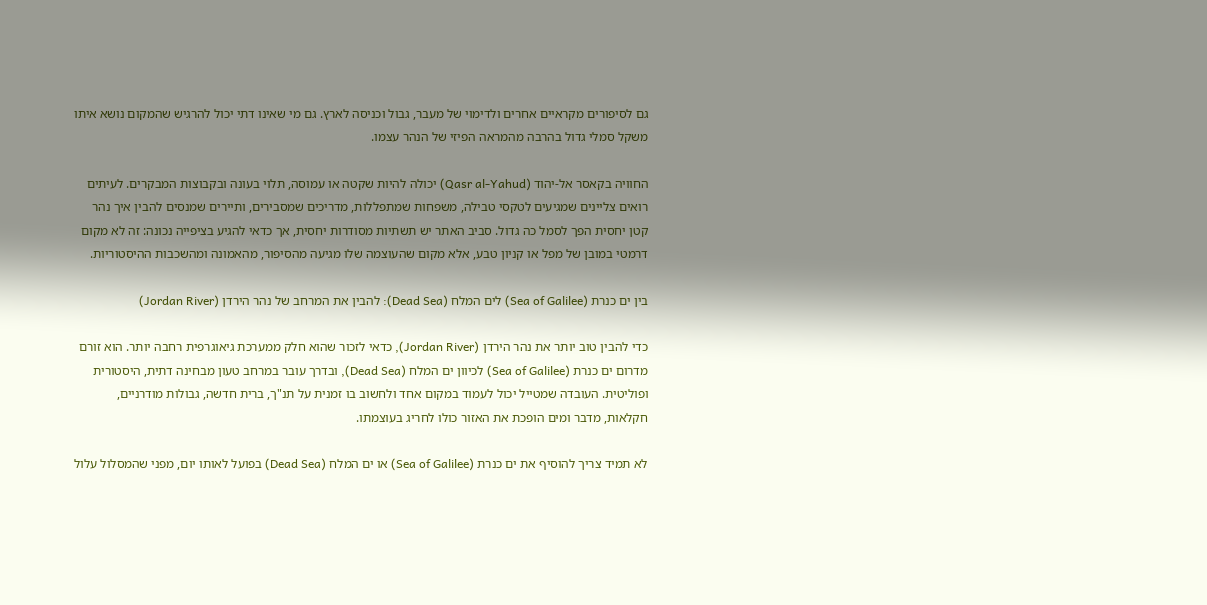גם לסיפורים מקראיים אחרים ולדימוי של מעבר, גבול וכניסה לארץ. גם מי שאינו דתי יכול להרגיש שהמקום נושא איתו משקל סמלי גדול בהרבה מהמראה הפיזי של הנהר עצמו.

החוויה בקאסר אל-יהוד (Qasr al-Yahud) יכולה להיות שקטה או עמוסה, תלוי בעונה ובקבוצות המבקרים. לעיתים רואים צליינים שמגיעים לטקסי טבילה, משפחות שמתפללות, מדריכים שמסבירים, ותיירים שמנסים להבין איך נהר קטן יחסית הפך לסמל כה גדול. סביב האתר יש תשתיות מסודרות יחסית, אך כדאי להגיע בציפייה נכונה: זה לא מקום דרמטי במובן של מפל או קניון טבע, אלא מקום שהעוצמה שלו מגיעה מהסיפור, מהאמונה ומהשכבות ההיסטוריות.

בין ים כנרת (Sea of Galilee) לים המלח (Dead Sea): להבין את המרחב של נהר הירדן (Jordan River)

כדי להבין טוב יותר את נהר הירדן (Jordan River), כדאי לזכור שהוא חלק ממערכת גיאוגרפית רחבה יותר. הוא זורם מדרום ים כנרת (Sea of Galilee) לכיוון ים המלח (Dead Sea), ובדרך עובר במרחב טעון מבחינה דתית, היסטורית ופוליטית. העובדה שמטייל יכול לעמוד במקום אחד ולחשוב בו זמנית על תנ"ך, ברית חדשה, גבולות מודרניים, חקלאות, מדבר ומים הופכת את האזור כולו לחריג בעוצמתו.

לא תמיד צריך להוסיף את ים כנרת (Sea of Galilee) או ים המלח (Dead Sea) בפועל לאותו יום, מפני שהמסלול עלול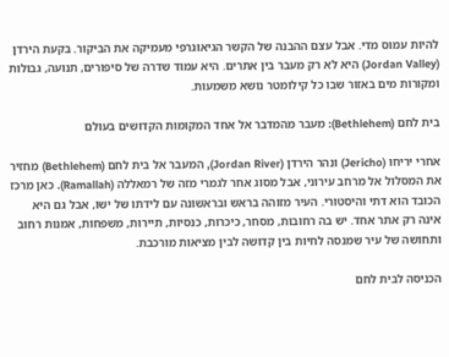להיות עמוס מדי. אבל עצם ההבנה של הקשר הגיאוגרפי מעמיקה את הביקור. בקעת הירדן (Jordan Valley) היא לא רק מעבר בין אתרים. היא עמוד שדרה של סיפורים, תנועה, גבולות ומקורות מים באזור שבו כל קילומטר נושא משמעות.

בית לחם (Bethlehem): מעבר מהמדבר אל אחד המקומות הקדושים בעולם

אחרי יריחו (Jericho) ונהר הירדן (Jordan River), המעבר אל בית לחם (Bethlehem) מחזיר את המסלול אל מרחב עירוני, אבל מסוג אחר לגמרי מזה של רמאללה (Ramallah). כאן מרכז הכובד הוא דתי והיסטורי. העיר מזוהה בראש ובראשונה עם לידתו של ישו, אבל גם היא אינה רק אתר אחד. יש בה רחובות, מסחר, כיכרות, כנסיות, תיירות, משפחות, אמנות רחוב ותחושה של עיר שמנסה לחיות בין קדושה לבין מציאות מורכבת.

הכניסה לבית לחם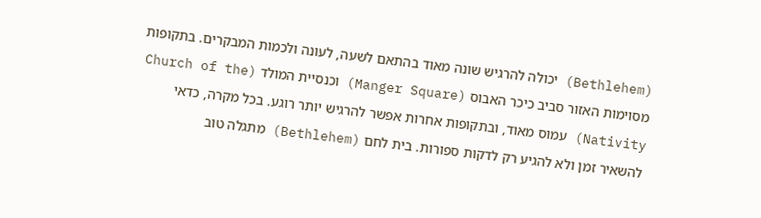(Bethlehem) יכולה להרגיש שונה מאוד בהתאם לשעה, לעונה ולכמות המבקרים. בתקופות מסוימות האזור סביב כיכר האבוס (Manger Square) וכנסיית המולד (Church of the Nativity) עמוס מאוד, ובתקופות אחרות אפשר להרגיש יותר רוגע. בכל מקרה, כדאי להשאיר זמן ולא להגיע רק לדקות ספורות. בית לחם (Bethlehem) מתגלה טוב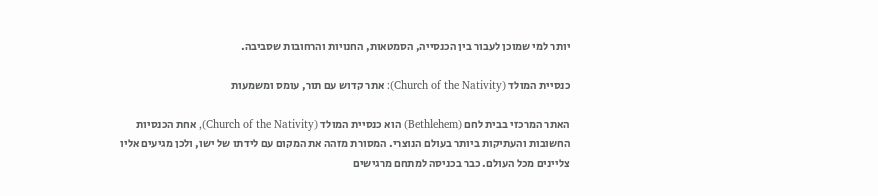יותר למי שמוכן לעבור בין הכנסייה, הסמטאות, החנויות והרחובות שסביבה.

כנסיית המולד (Church of the Nativity): אתר קדוש עם תור, עומס ומשמעות

האתר המרכזי בבית לחם (Bethlehem) הוא כנסיית המולד (Church of the Nativity), אחת הכנסיות החשובות והעתיקות ביותר בעולם הנוצרי. המסורת מזהה את המקום עם לידתו של ישו, ולכן מגיעים אליו צליינים מכל העולם. כבר בכניסה למתחם מרגישים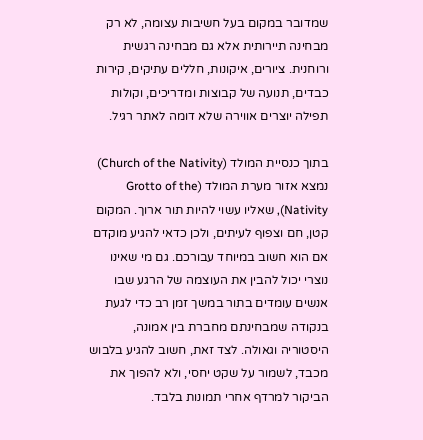שמדובר במקום בעל חשיבות עצומה, לא רק מבחינה תיירותית אלא גם מבחינה רגשית ורוחנית. ציורים, איקונות, חללים עתיקים, קירות כבדים, תנועה של קבוצות ומדריכים, וקולות תפילה יוצרים אווירה שלא דומה לאתר רגיל.

בתוך כנסיית המולד (Church of the Nativity) נמצא אזור מערת המולד (Grotto of the Nativity), שאליו עשוי להיות תור ארוך. המקום קטן, חם וצפוף לעיתים, ולכן כדאי להגיע מוקדם אם הוא חשוב במיוחד עבורכם. גם מי שאינו נוצרי יכול להבין את העוצמה של הרגע שבו אנשים עומדים בתור במשך זמן רב כדי לגעת בנקודה שמבחינתם מחברת בין אמונה, היסטוריה וגאולה. לצד זאת, חשוב להגיע בלבוש מכבד, לשמור על שקט יחסי, ולא להפוך את הביקור למרדף אחרי תמונות בלבד.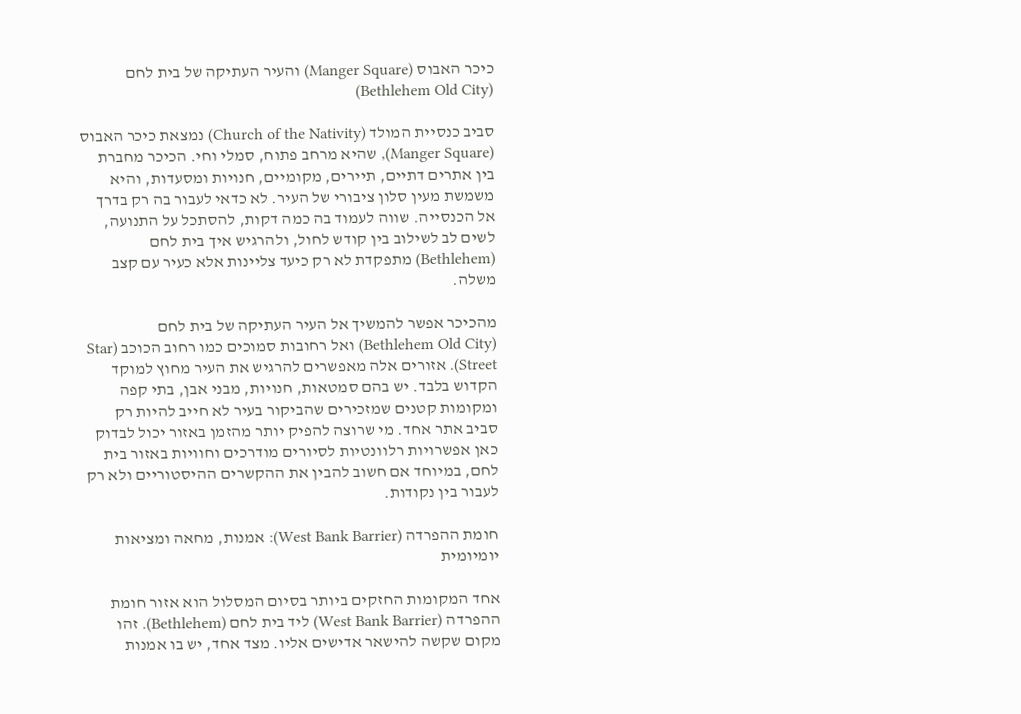כיכר האבוס (Manger Square) והעיר העתיקה של בית לחם (Bethlehem Old City)

סביב כנסיית המולד (Church of the Nativity) נמצאת כיכר האבוס (Manger Square), שהיא מרחב פתוח, סמלי וחי. הכיכר מחברת בין אתרים דתיים, תיירים, מקומיים, חנויות ומסעדות, והיא משמשת מעין סלון ציבורי של העיר. לא כדאי לעבור בה רק בדרך אל הכנסייה. שווה לעמוד בה כמה דקות, להסתכל על התנועה, לשים לב לשילוב בין קודש לחול, ולהרגיש איך בית לחם (Bethlehem) מתפקדת לא רק כיעד צליינות אלא כעיר עם קצב משלה.

מהכיכר אפשר להמשיך אל העיר העתיקה של בית לחם (Bethlehem Old City) ואל רחובות סמוכים כמו רחוב הכוכב (Star Street). אזורים אלה מאפשרים להרגיש את העיר מחוץ למוקד הקדוש בלבד. יש בהם סמטאות, חנויות, מבני אבן, בתי קפה ומקומות קטנים שמזכירים שהביקור בעיר לא חייב להיות רק סביב אתר אחד. מי שרוצה להפיק יותר מהזמן באזור יכול לבדוק כאן אפשרויות רלוונטיות לסיורים מודרכים וחוויות באזור בית לחם, במיוחד אם חשוב להבין את ההקשרים ההיסטוריים ולא רק לעבור בין נקודות.

חומת ההפרדה (West Bank Barrier): אמנות, מחאה ומציאות יומיומית

אחד המקומות החזקים ביותר בסיום המסלול הוא אזור חומת ההפרדה (West Bank Barrier) ליד בית לחם (Bethlehem). זהו מקום שקשה להישאר אדישים אליו. מצד אחד, יש בו אמנות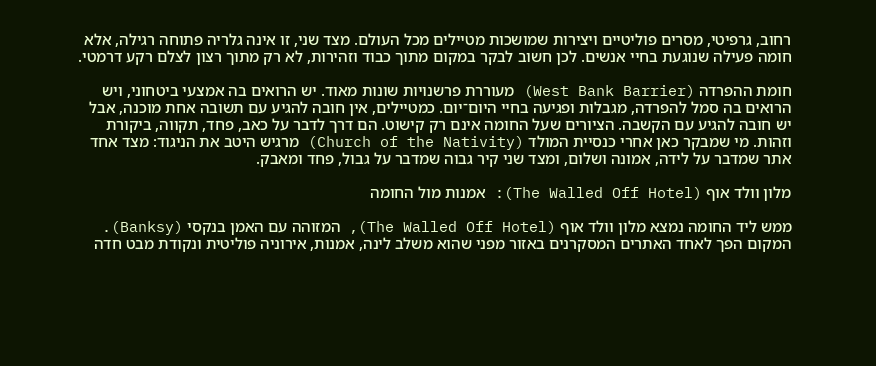רחוב, גרפיטי, מסרים פוליטיים ויצירות שמושכות מטיילים מכל העולם. מצד שני, זו אינה גלריה פתוחה רגילה, אלא חומה פעילה שנוגעת בחיי אנשים. לכן חשוב לבקר במקום מתוך כבוד וזהירות, לא רק מתוך רצון לצלם רקע דרמטי.

חומת ההפרדה (West Bank Barrier) מעוררת פרשנויות שונות מאוד. יש הרואים בה אמצעי ביטחוני, ויש הרואים בה סמל להפרדה, מגבלות ופגיעה בחיי היום־יום. כמטיילים, אין חובה להגיע עם תשובה אחת מוכנה, אבל יש חובה להגיע עם הקשבה. הציורים שעל החומה אינם רק קישוט. הם דרך לדבר על כאב, פחד, תקווה, ביקורת וזהות. מי שמבקר כאן אחרי כנסיית המולד (Church of the Nativity) מרגיש היטב את הניגוד: מצד אחד אתר שמדבר על לידה, אמונה ושלום, ומצד שני קיר גבוה שמדבר על גבול, פחד ומאבק.

מלון וולד אוף (The Walled Off Hotel): אמנות מול החומה

ממש ליד החומה נמצא מלון וולד אוף (The Walled Off Hotel), המזוהה עם האמן בנקסי (Banksy). המקום הפך לאחד האתרים המסקרנים באזור מפני שהוא משלב לינה, אמנות, אירוניה פוליטית ונקודת מבט חדה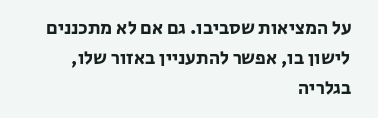על המציאות שסביבו. גם אם לא מתכננים לישון בו, אפשר להתעניין באזור שלו, בגלריה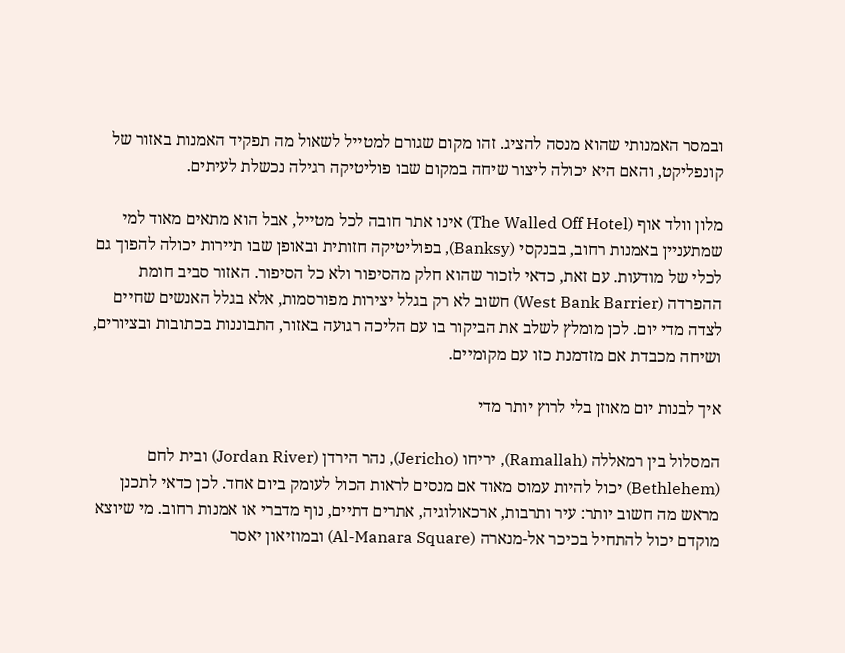ובמסר האמנותי שהוא מנסה להציג. זהו מקום שגורם למטייל לשאול מה תפקיד האמנות באזור של קונפליקט, והאם היא יכולה ליצור שיחה במקום שבו פוליטיקה רגילה נכשלת לעיתים.

מלון וולד אוף (The Walled Off Hotel) אינו אתר חובה לכל מטייל, אבל הוא מתאים מאוד למי שמתעניין באמנות רחוב, בבנקסי (Banksy), בפוליטיקה חזותית ובאופן שבו תיירות יכולה להפוך גם לכלי של מודעות. עם זאת, כדאי לזכור שהוא חלק מהסיפור ולא כל הסיפור. האזור סביב חומת ההפרדה (West Bank Barrier) חשוב לא רק בגלל יצירות מפורסמות, אלא בגלל האנשים שחיים לצדה מדי יום. לכן מומלץ לשלב את הביקור בו עם הליכה רגועה באזור, התבוננות בכתובות ובציורים, ושיחה מכבדת אם מזדמנת כזו עם מקומיים.

איך לבנות יום מאוזן בלי לרוץ יותר מדי

המסלול בין רמאללה (Ramallah), יריחו (Jericho), נהר הירדן (Jordan River) ובית לחם (Bethlehem) יכול להיות עמוס מאוד אם מנסים לראות הכול לעומק ביום אחד. לכן כדאי לתכנן מראש מה חשוב יותר: עיר ותרבות, ארכאולוגיה, אתרים דתיים, נוף מדברי או אמנות רחוב. מי שיוצא מוקדם יכול להתחיל בכיכר אל-מנארה (Al-Manara Square) ובמוזיאון יאסר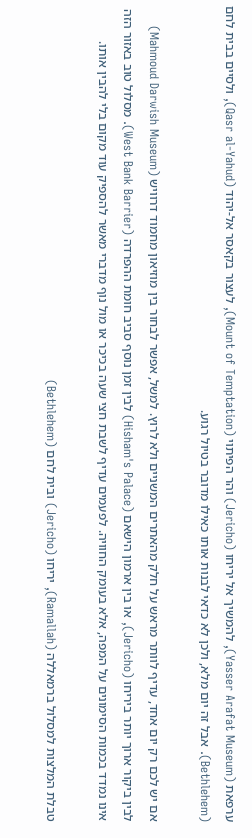ערפאת (Yasser Arafat Museum), להמשיך אל יריחו (Jericho) והר הפיתוי (Mount of Temptation), לעצור בקאסר אל-יהוד (Qasr al-Yahud), ולסיים בבית לחם (Bethlehem). אבל זה יום מלא, ולכן לא כדאי לבנות אותו כאילו מדובר בטיול רגוע.

אם יש לכם רק יום אחד, עדיף לוותר מראש על חלק מהאתרים המשניים ולא לרוץ. למשל, אפשר לבחור בין מוזיאון מחמוד דרוויש (Mahmoud Darwish Museum) לבין ביקור ארוך יותר ביריחו (Jericho), או בין ארמון הישאם (Hisham's Palace) לבין זמן נוסף סביב חומת ההפרדה (West Bank Barrier). מסלול טוב באזור הזה אינו נמדד בכמות הסימונים על המפה, אלא בעומק החוויה. לפעמים עדיף לשבת חצי שעה בכיכר או מול נוף מדברי מאשר להספיק עוד מקום בלי להבין אותו.

טבלת המלצות למסלול ברמאללה (Ramallah), יריחו (Jericho) ובית לחם (Bethlehem)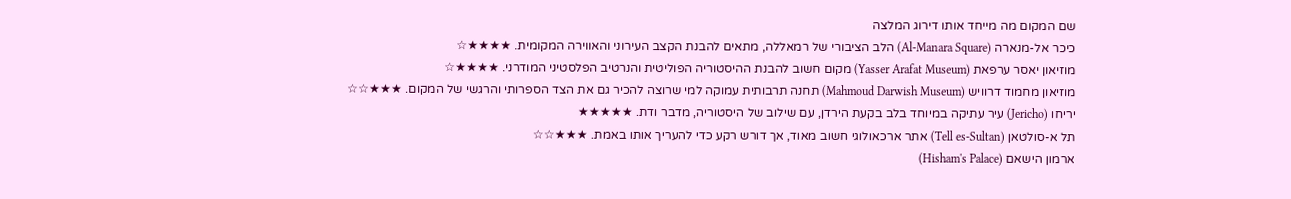שם המקום מה מייחד אותו דירוג המלצה
כיכר אל-מנארה (Al-Manara Square) הלב הציבורי של רמאללה, מתאים להבנת הקצב העירוני והאווירה המקומית. ★★★★☆
מוזיאון יאסר ערפאת (Yasser Arafat Museum) מקום חשוב להבנת ההיסטוריה הפוליטית והנרטיב הפלסטיני המודרני. ★★★★☆
מוזיאון מחמוד דרוויש (Mahmoud Darwish Museum) תחנה תרבותית עמוקה למי שרוצה להכיר גם את הצד הספרותי והרגשי של המקום. ★★★☆☆
יריחו (Jericho) עיר עתיקה במיוחד בלב בקעת הירדן, עם שילוב של היסטוריה, מדבר ודת. ★★★★★
תל א-סולטאן (Tell es-Sultan) אתר ארכאולוגי חשוב מאוד, אך דורש רקע כדי להעריך אותו באמת. ★★★☆☆
ארמון הישאם (Hisham's Palace)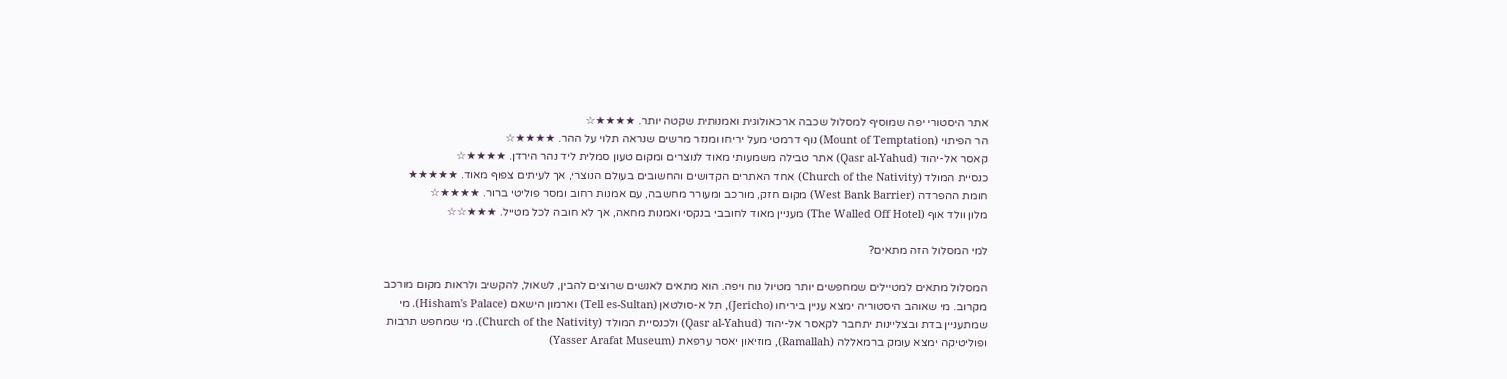אתר היסטורי יפה שמוסיף למסלול שכבה ארכאולוגית ואמנותית שקטה יותר. ★★★★☆
הר הפיתוי (Mount of Temptation) נוף דרמטי מעל יריחו ומנזר מרשים שנראה תלוי על ההר. ★★★★☆
קאסר אל-יהוד (Qasr al-Yahud) אתר טבילה משמעותי מאוד לנוצרים ומקום טעון סמלית ליד נהר הירדן. ★★★★☆
כנסיית המולד (Church of the Nativity) אחד האתרים הקדושים והחשובים בעולם הנוצרי, אך לעיתים צפוף מאוד. ★★★★★
חומת ההפרדה (West Bank Barrier) מקום חזק, מורכב ומעורר מחשבה, עם אמנות רחוב ומסר פוליטי ברור. ★★★★☆
מלון וולד אוף (The Walled Off Hotel) מעניין מאוד לחובבי בנקסי ואמנות מחאה, אך לא חובה לכל מטייל. ★★★☆☆

למי המסלול הזה מתאים?

המסלול מתאים למטיילים שמחפשים יותר מטיול נוח ויפה. הוא מתאים לאנשים שרוצים להבין, לשאול, להקשיב ולראות מקום מורכב מקרוב. מי שאוהב היסטוריה ימצא עניין ביריחו (Jericho), תל א-סולטאן (Tell es-Sultan) וארמון הישאם (Hisham's Palace). מי שמתעניין בדת ובצליינות יתחבר לקאסר אל-יהוד (Qasr al-Yahud) ולכנסיית המולד (Church of the Nativity). מי שמחפש תרבות ופוליטיקה ימצא עומק ברמאללה (Ramallah), מוזיאון יאסר ערפאת (Yasser Arafat Museum)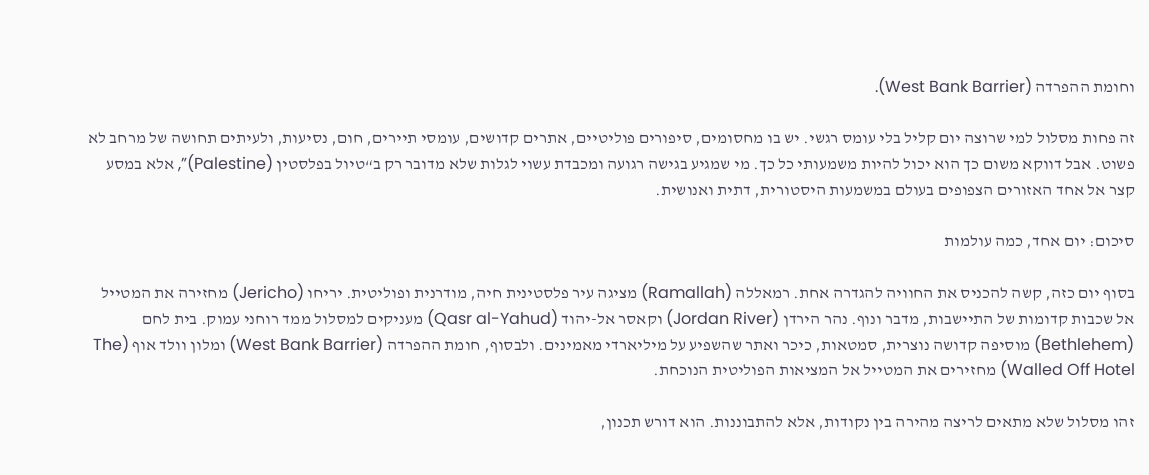וחומת ההפרדה (West Bank Barrier).

זה פחות מסלול למי שרוצה יום קליל בלי עומס רגשי. יש בו מחסומים, סיפורים פוליטיים, אתרים קדושים, עומסי תיירים, חום, נסיעות, ולעיתים תחושה של מרחב לא פשוט. אבל דווקא משום כך הוא יכול להיות משמעותי כל כך. מי שמגיע בגישה רגועה ומכבדת עשוי לגלות שלא מדובר רק ב“טיול בפלסטין (Palestine)”, אלא במסע קצר אל אחד האזורים הצפופים בעולם במשמעות היסטורית, דתית ואנושית.

סיכום: יום אחד, כמה עולמות

בסוף יום כזה, קשה להכניס את החוויה להגדרה אחת. רמאללה (Ramallah) מציגה עיר פלסטינית חיה, מודרנית ופוליטית. יריחו (Jericho) מחזירה את המטייל אל שכבות קדומות של התיישבות, מדבר ונוף. נהר הירדן (Jordan River) וקאסר אל-יהוד (Qasr al-Yahud) מעניקים למסלול ממד רוחני עמוק. בית לחם (Bethlehem) מוסיפה קדושה נוצרית, סמטאות, כיכר ואתר שהשפיע על מיליארדי מאמינים. ולבסוף, חומת ההפרדה (West Bank Barrier) ומלון וולד אוף (The Walled Off Hotel) מחזירים את המטייל אל המציאות הפוליטית הנוכחת.

זהו מסלול שלא מתאים לריצה מהירה בין נקודות, אלא להתבוננות. הוא דורש תכנון,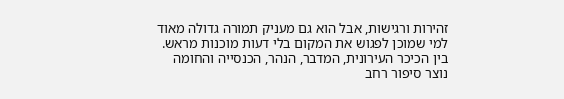זהירות ורגישות, אבל הוא גם מעניק תמורה גדולה מאוד למי שמוכן לפגוש את המקום בלי דעות מוכנות מראש. בין הכיכר העירונית, המדבר, הנהר, הכנסייה והחומה נוצר סיפור רחב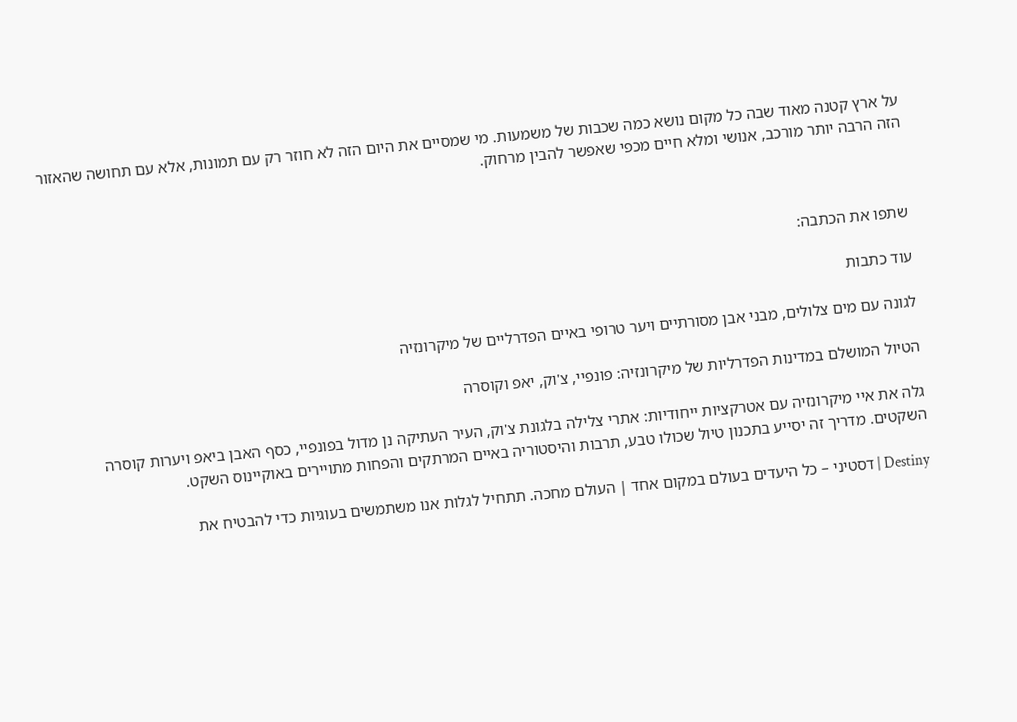על ארץ קטנה מאוד שבה כל מקום נושא כמה שכבות של משמעות. מי שמסיים את היום הזה לא חוזר רק עם תמונות, אלא עם תחושה שהאזור הזה הרבה יותר מורכב, אנושי ומלא חיים מכפי שאפשר להבין מרחוק.



שתפו את הכתבה:

עוד כתבות

לגונה עם מים צלולים, מבני אבן מסורתיים ויער טרופי באיים הפדרליים של מיקרונזיה

הטיול המושלם במדינות הפדרליות של מיקרונזיה: פונפיי, צ'וק, יאפ וקוסרה

גלה את איי מיקרונזיה עם אטרקציות ייחודיות: אתרי צלילה בלגונת צ'וק, העיר העתיקה נן מדול בפונפיי, כסף האבן ביאפ ויערות קוסרה השקטים. מדריך זה יסייע בתכנון טיול שכולו טבע, תרבות והיסטוריה באיים המרתקים והפחות מתויירים באוקיינוס השקט.

Destiny | דסטיני – כל היעדים בעולם במקום אחד | העולם מחכה. תתחיל לגלות אנו משתמשים בעוגיות כדי להבטיח את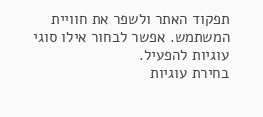תפקוד האתר ולשפר את חוויית המשתמש. אפשר לבחור אילו סוגי עוגיות להפעיל.
בחירת עוגיות